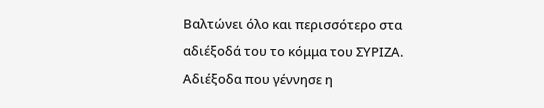Βαλτώνει όλο και περισσότερο στα αδιέξοδά του το κόμμα του ΣΥΡΙΖΑ. Αδιέξοδα που γέννησε η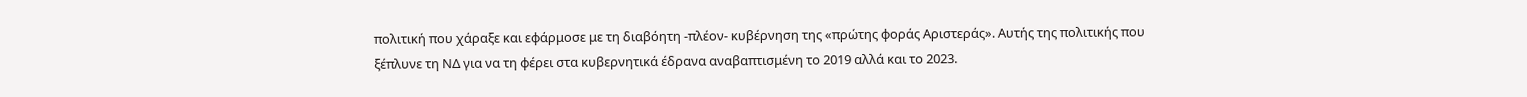πολιτική που χάραξε και εφάρμοσε με τη διαβόητη -πλέον- κυβέρνηση της «πρώτης φοράς Αριστεράς». Αυτής της πολιτικής που ξέπλυνε τη ΝΔ για να τη φέρει στα κυβερνητικά έδρανα αναβαπτισμένη το 2019 αλλά και το 2023.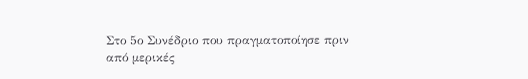Στο 5ο Συνέδριο που πραγματοποίησε πριν από μερικές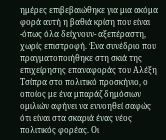ημέρες επιβεβαιώθηκε για μια ακόμα φορά αυτή η βαθιά κρίση που είναι -όπως όλα δείχνουν- αξεπέραστη, χωρίς επιστροφή. Ένα συνέδριο που πραγματοποιήθηκε στη σκιά της επιχείρησης επαναφοράς του Αλέξη Τσίπρα στο πολιτικό προσκήνιο, ο οποίος με ένα μπαράζ δημόσιων ομιλιών αφήνει να εννοηθεί σαφώς ότι είναι στα σκαριά ένας νέος πολιτικός φορέας. Οι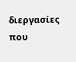διεργασίες που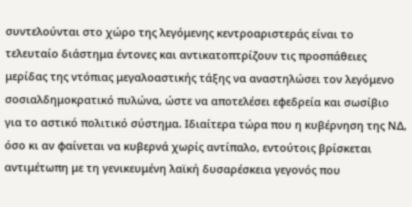συντελούνται στο χώρο της λεγόμενης κεντροαριστεράς είναι το τελευταίο διάστημα έντονες και αντικατοπτρίζουν τις προσπάθειες μερίδας της ντόπιας μεγαλοαστικής τάξης να αναστηλώσει τον λεγόμενο σοσιαλδημοκρατικό πυλώνα, ώστε να αποτελέσει εφεδρεία και σωσίβιο για το αστικό πολιτικό σύστημα. Ιδιαίτερα τώρα που η κυβέρνηση της ΝΔ, όσο κι αν φαίνεται να κυβερνά χωρίς αντίπαλο, εντούτοις βρίσκεται αντιμέτωπη με τη γενικευμένη λαϊκή δυσαρέσκεια γεγονός που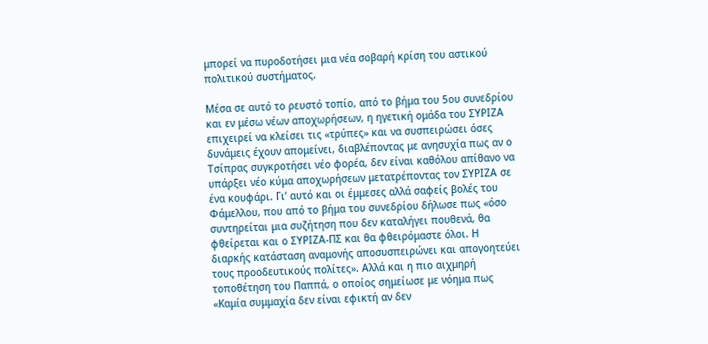μπορεί να πυροδοτήσει μια νέα σοβαρή κρίση του αστικού πολιτικού συστήματος.

Μέσα σε αυτό το ρευστό τοπίο, από το βήμα του 5ου συνεδρίου και εν μέσω νέων αποχωρήσεων, η ηγετική ομάδα του ΣΥΡΙΖΑ επιχειρεί να κλείσει τις «τρύπες» και να συσπειρώσει όσες δυνάμεις έχουν απομείνει, διαβλέποντας με ανησυχία πως αν ο Τσίπρας συγκροτήσει νέο φορέα, δεν είναι καθόλου απίθανο να υπάρξει νέο κύμα αποχωρήσεων μετατρέποντας τον ΣΥΡΙΖΑ σε ένα κουφάρι. Γι’ αυτό και οι έμμεσες αλλά σαφείς βολές του Φάμελλου, που από το βήμα του συνεδρίου δήλωσε πως «όσο συντηρείται μια συζήτηση που δεν καταλήγει πουθενά, θα φθείρεται και ο ΣΥΡΙΖΑ-ΠΣ και θα φθειρόμαστε όλοι. Η διαρκής κατάσταση αναμονής αποσυσπειρώνει και απογοητεύει τους προοδευτικούς πολίτες». Αλλά και η πιο αιχμηρή τοποθέτηση του Παππά, ο οποίος σημείωσε με νόημα πως «Καμία συμμαχία δεν είναι εφικτή αν δεν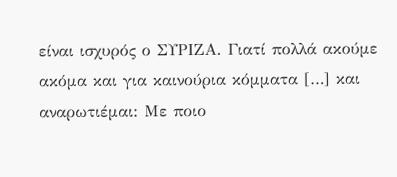είναι ισχυρός ο ΣΥΡΙΖΑ. Γιατί πολλά ακούμε ακόμα και για καινούρια κόμματα […] και αναρωτιέμαι: Με ποιο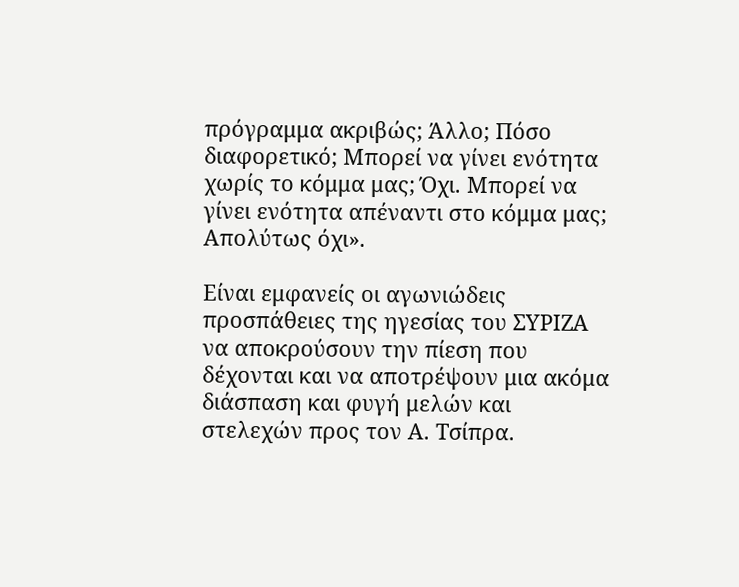πρόγραμμα ακριβώς; Άλλο; Πόσο διαφορετικό; Μπορεί να γίνει ενότητα χωρίς το κόμμα μας; Όχι. Μπορεί να γίνει ενότητα απέναντι στο κόμμα μας; Απολύτως όχι».

Είναι εμφανείς οι αγωνιώδεις προσπάθειες της ηγεσίας του ΣΥΡΙΖΑ να αποκρούσουν την πίεση που δέχονται και να αποτρέψουν μια ακόμα διάσπαση και φυγή μελών και στελεχών προς τον Α. Τσίπρα.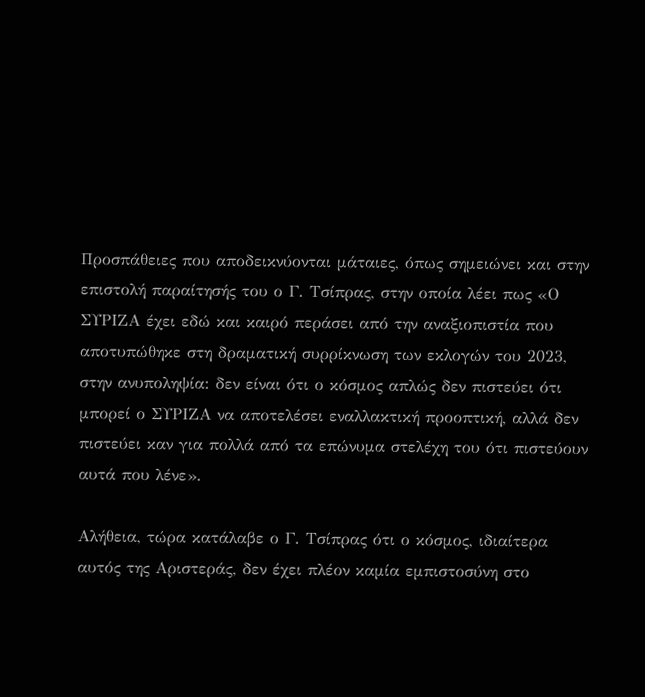Προσπάθειες που αποδεικνύονται μάταιες, όπως σημειώνει και στην επιστολή παραίτησής του ο Γ. Τσίπρας, στην οποία λέει πως «Ο ΣΥΡΙΖΑ έχει εδώ και καιρό περάσει από την αναξιοπιστία που αποτυπώθηκε στη δραματική συρρίκνωση των εκλογών του 2023, στην ανυποληψία: δεν είναι ότι ο κόσμος απλώς δεν πιστεύει ότι μπορεί ο ΣΥΡΙΖΑ να αποτελέσει εναλλακτική προοπτική, αλλά δεν πιστεύει καν για πολλά από τα επώνυμα στελέχη του ότι πιστεύουν αυτά που λένε».

Αλήθεια, τώρα κατάλαβε ο Γ. Τσίπρας ότι ο κόσμος, ιδιαίτερα αυτός της Αριστεράς, δεν έχει πλέον καμία εμπιστοσύνη στο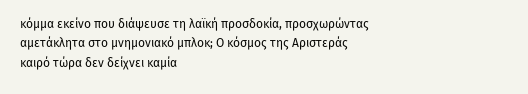κόμμα εκείνο που διάψευσε τη λαϊκή προσδοκία, προσχωρώντας αμετάκλητα στο μνημονιακό μπλοκ; Ο κόσμος της Αριστεράς καιρό τώρα δεν δείχνει καμία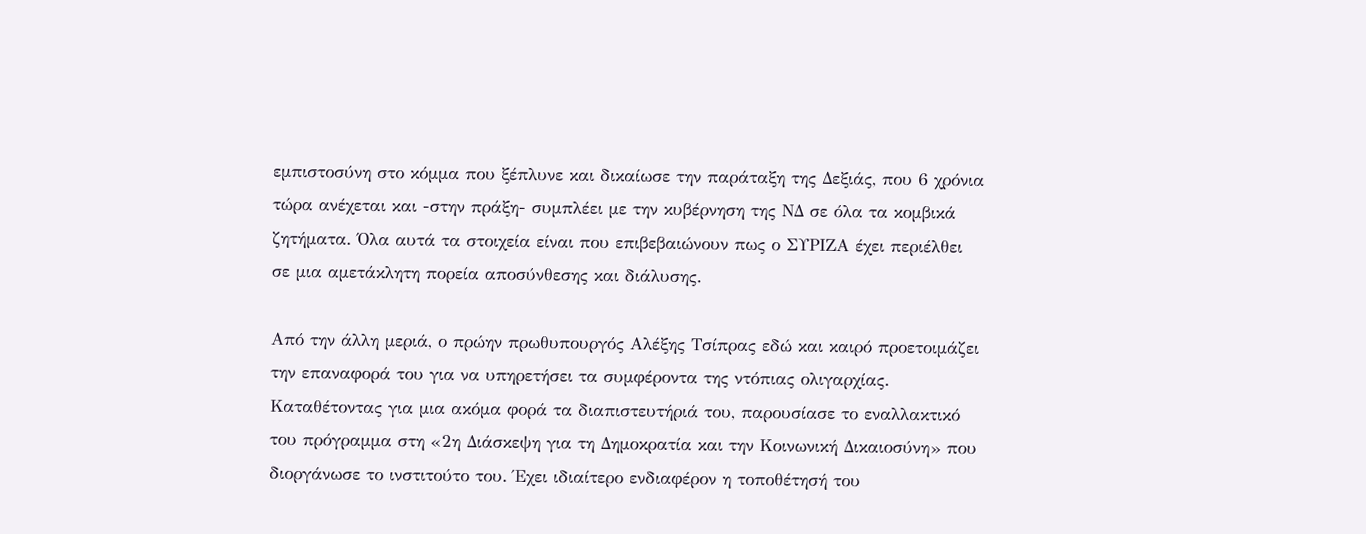εμπιστοσύνη στο κόμμα που ξέπλυνε και δικαίωσε την παράταξη της Δεξιάς, που 6 χρόνια τώρα ανέχεται και -στην πράξη- συμπλέει με την κυβέρνηση της ΝΔ σε όλα τα κομβικά ζητήματα. Όλα αυτά τα στοιχεία είναι που επιβεβαιώνουν πως ο ΣΥΡΙΖΑ έχει περιέλθει σε μια αμετάκλητη πορεία αποσύνθεσης και διάλυσης.

Από την άλλη μεριά, ο πρώην πρωθυπουργός Αλέξης Τσίπρας εδώ και καιρό προετοιμάζει την επαναφορά του για να υπηρετήσει τα συμφέροντα της ντόπιας ολιγαρχίας. Καταθέτοντας για μια ακόμα φορά τα διαπιστευτήριά του, παρουσίασε το εναλλακτικό του πρόγραμμα στη «2η Διάσκεψη για τη Δημοκρατία και την Κοινωνική Δικαιοσύνη» που διοργάνωσε το ινστιτούτο του. Έχει ιδιαίτερο ενδιαφέρον η τοποθέτησή του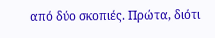από δύο σκοπιές. Πρώτα, διότι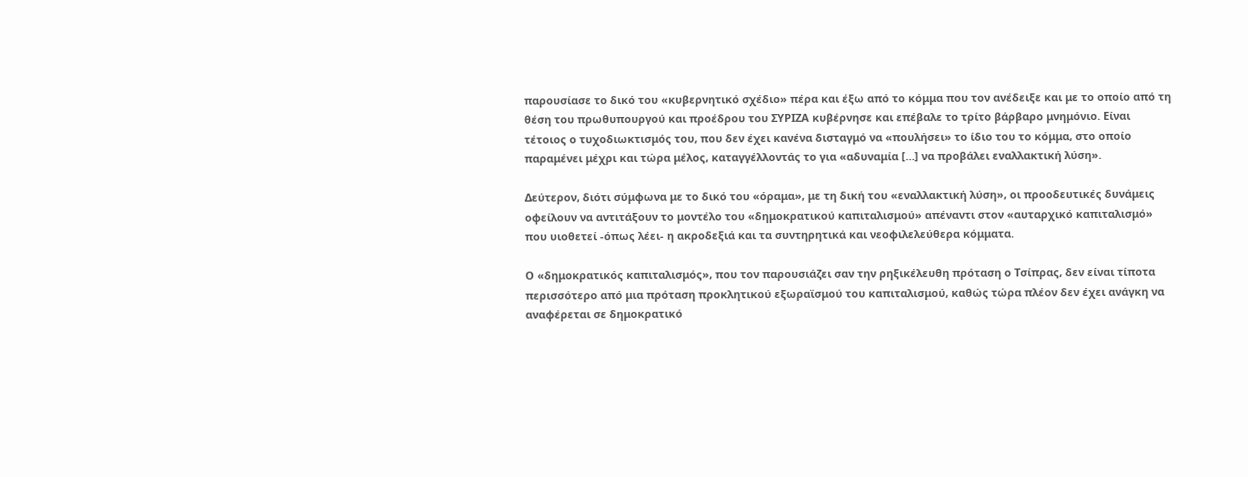παρουσίασε το δικό του «κυβερνητικό σχέδιο» πέρα και έξω από το κόμμα που τον ανέδειξε και με το οποίο από τη θέση του πρωθυπουργού και προέδρου του ΣΥΡΙΖΑ κυβέρνησε και επέβαλε το τρίτο βάρβαρο μνημόνιο. Είναι τέτοιος ο τυχοδιωκτισμός του, που δεν έχει κανένα δισταγμό να «πουλήσει» το ίδιο του το κόμμα, στο οποίο παραμένει μέχρι και τώρα μέλος, καταγγέλλοντάς το για «αδυναμία […] να προβάλει εναλλακτική λύση».

Δεύτερον, διότι σύμφωνα με το δικό του «όραμα», με τη δική του «εναλλακτική λύση», οι προοδευτικές δυνάμεις οφείλουν να αντιτάξουν το μοντέλο του «δημοκρατικού καπιταλισμού» απέναντι στον «αυταρχικό καπιταλισμό» που υιοθετεί -όπως λέει- η ακροδεξιά και τα συντηρητικά και νεοφιλελεύθερα κόμματα.

Ο «δημοκρατικός καπιταλισμός», που τον παρουσιάζει σαν την ρηξικέλευθη πρόταση ο Τσίπρας, δεν είναι τίποτα περισσότερο από μια πρόταση προκλητικού εξωραϊσμού του καπιταλισμού, καθώς τώρα πλέον δεν έχει ανάγκη να αναφέρεται σε δημοκρατικό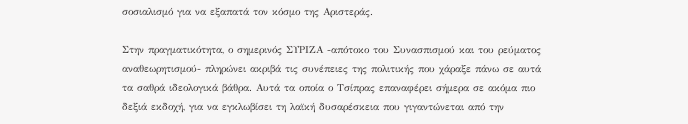σοσιαλισμό για να εξαπατά τον κόσμο της Αριστεράς.

Στην πραγματικότητα, ο σημερινός ΣΥΡΙΖΑ -απότοκο του Συνασπισμού και του ρεύματος αναθεωρητισμού- πληρώνει ακριβά τις συνέπειες της πολιτικής που χάραξε πάνω σε αυτά τα σαθρά ιδεολογικά βάθρα. Αυτά τα οποία ο Τσίπρας επαναφέρει σήμερα σε ακόμα πιο δεξιά εκδοχή, για να εγκλωβίσει τη λαϊκή δυσαρέσκεια που γιγαντώνεται από την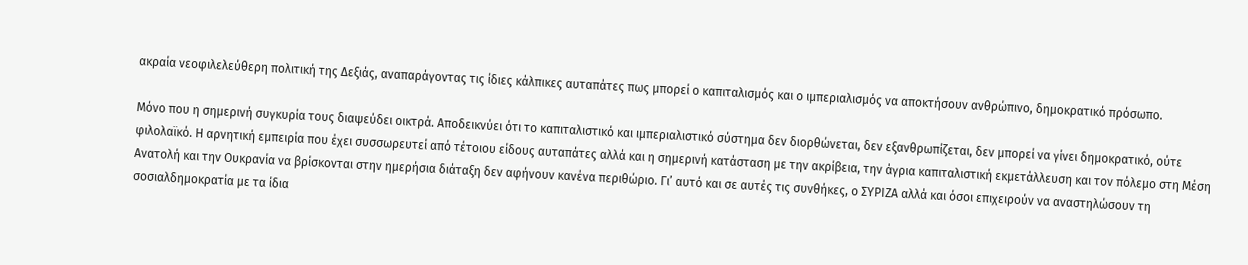ακραία νεοφιλελεύθερη πολιτική της Δεξιάς, αναπαράγοντας τις ίδιες κάλπικες αυταπάτες πως μπορεί ο καπιταλισμός και ο ιμπεριαλισμός να αποκτήσουν ανθρώπινο, δημοκρατικό πρόσωπο.

Μόνο που η σημερινή συγκυρία τους διαψεύδει οικτρά. Αποδεικνύει ότι το καπιταλιστικό και ιμπεριαλιστικό σύστημα δεν διορθώνεται, δεν εξανθρωπίζεται, δεν μπορεί να γίνει δημοκρατικό, ούτε φιλολαϊκό. Η αρνητική εμπειρία που έχει συσσωρευτεί από τέτοιου είδους αυταπάτες αλλά και η σημερινή κατάσταση με την ακρίβεια, την άγρια καπιταλιστική εκμετάλλευση και τον πόλεμο στη Μέση Ανατολή και την Ουκρανία να βρίσκονται στην ημερήσια διάταξη δεν αφήνουν κανένα περιθώριο. Γι’ αυτό και σε αυτές τις συνθήκες, ο ΣΥΡΙΖΑ αλλά και όσοι επιχειρούν να αναστηλώσουν τη σοσιαλδημοκρατία με τα ίδια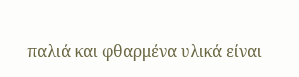παλιά και φθαρμένα υλικά είναι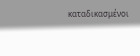καταδικασμένοι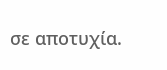σε αποτυχία.